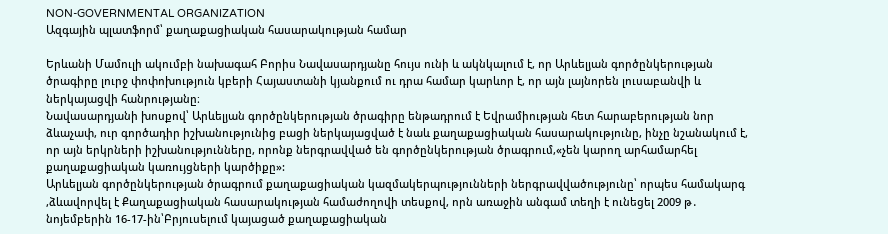NON-GOVERNMENTAL ORGANIZATION
Ազգային պլատֆորմ՝ քաղաքացիական հասարակության համար

Երևանի Մամուլի ակումբի նախագահ Բորիս Նավասարդյանը հույս ունի և ակնկալում է, որ Արևելյան գործընկերության ծրագիրը լուրջ փոփոխություն կբերի Հայաստանի կյանքում ու դրա համար կարևոր է, որ այն լայնորեն լուսաբանվի և ներկայացվի հանրությանը։
Նավասարդյանի խոսքով՝ Արևելյան գործընկերության ծրագիրը ենթադրում է Եվրամիության հետ հարաբերության նոր ձևաչափ, ուր գործադիր իշխանությունից բացի ներկայացված է նաև քաղաքացիական հասարակությունը, ինչը նշանակում է, որ այն երկրների իշխանությունները, որոնք ներգրավված են գործընկերության ծրագրում,«չեն կարող արհամարհել քաղաքացիական կառույցների կարծիքը»:
Արևելյան գործընկերության ծրագրում քաղաքացիական կազմակերպությունների ներգրավվածությունը՝ որպես համակարգ ,ձևավորվել է Քաղաքացիական հասարակության համաժողովի տեսքով, որն առաջին անգամ տեղի է ունեցել 2009 թ․ նոյեմբերին 16-17-ին՝Բրյուսելում կայացած քաղաքացիական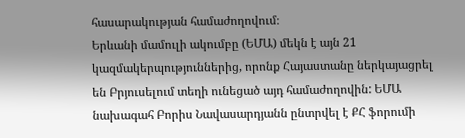հասարակության համաժողովում։
Երևանի մամուլի ակումբը (ԵՄԱ) մեկն է այն 21 կազմակերպություններից, որոնք Հայաստանը ներկայացրել են Բրյուսելում տեղի ունեցած այդ համաժողովին: ԵՄԱ նախագահ Բորիս Նավասարդյանն ընտրվել է ՔՀ ֆորումի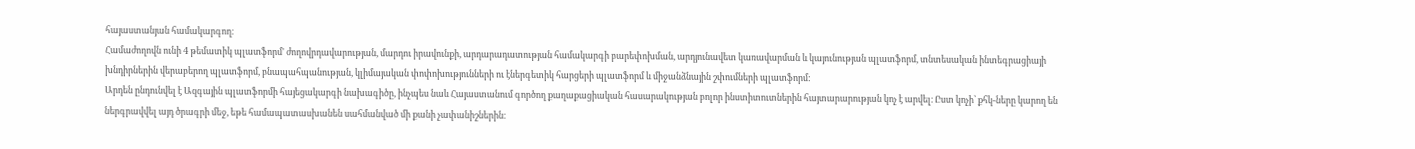հայաստանյան համակարգող։
Համաժողովն ունի 4 թեմատիկ պլատֆորմ' ժողովրդավարության, մարդու իրավունքի, արդարադատության համակարգի բարեփոխման, արդյունավետ կառավարման և կայունության պլատֆորմ, տնտեսական ինտեգրացիայի խնդիրներին վերաբերող պլատֆորմ, բնապահպանության, կլիմայական փոփոխությունների ու էներգետիկ հարցերի պլատֆորմ և միջանձնային շփումների պլատֆորմ:
Արդեն ընդունվել է Ազգային պլատֆորմի հայեցակարգի նախագիծը, ինչպես նաև Հայաստանում գործող քաղաքացիական հասարակության բոլոր ինստիտուտներին հայտարարության կոչ է արվել։ Ըստ կոչի՝ քհկ-ները կարող են ներգրավվել այդ ծրագրի մեջ, եթե համապատասխանեն սահմանված մի քանի չափանիշներին։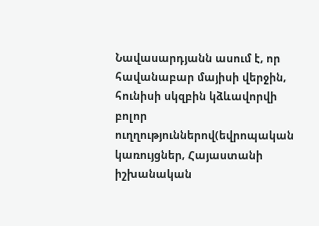Նավասարդյանն ասում է, որ հավանաբար մայիսի վերջին, հունիսի սկզբին կձևավորվի բոլոր ուղղություններով(եվրոպական կառույցներ, Հայաստանի իշխանական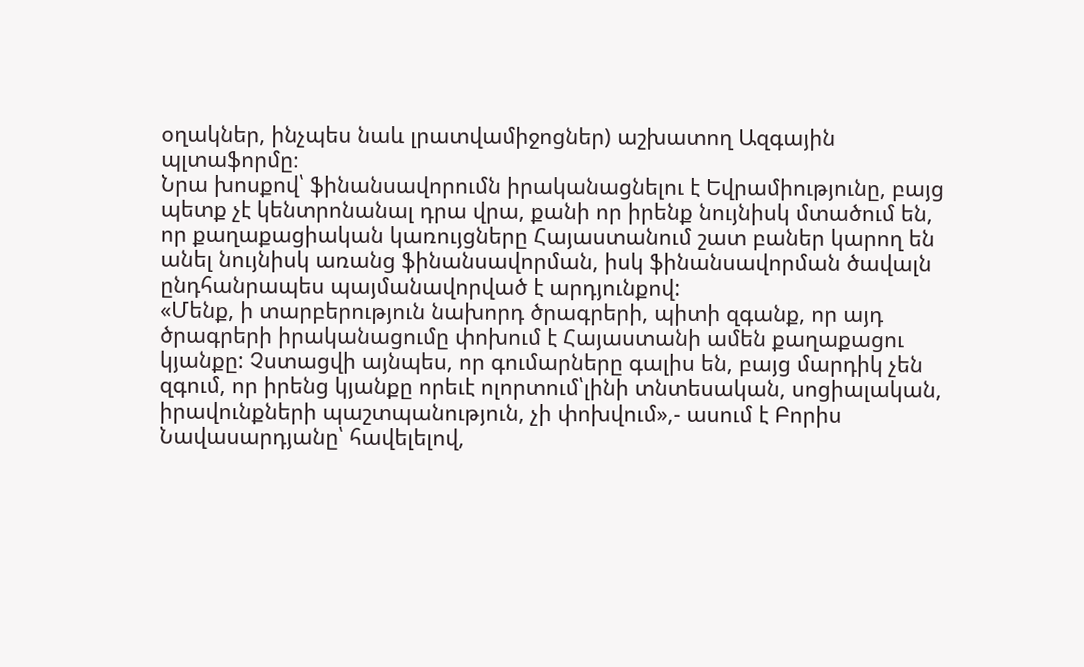օղակներ, ինչպես նաև լրատվամիջոցներ) աշխատող Ազգային պլտաֆորմը։
Նրա խոսքով՝ ֆինանսավորումն իրականացնելու է Եվրամիությունը, բայց պետք չէ կենտրոնանալ դրա վրա, քանի որ իրենք նույնիսկ մտածում են, որ քաղաքացիական կառույցները Հայաստանում շատ բաներ կարող են անել նույնիսկ առանց ֆինանսավորման, իսկ ֆինանսավորման ծավալն ընդհանրապես պայմանավորված է արդյունքով:
«Մենք, ի տարբերություն նախորդ ծրագրերի, պիտի զգանք, որ այդ ծրագրերի իրականացումը փոխում է Հայաստանի ամեն քաղաքացու կյանքը: Չստացվի այնպես, որ գումարները գալիս են, բայց մարդիկ չեն զգում, որ իրենց կյանքը որեւէ ոլորտում՝լինի տնտեսական, սոցիալական, իրավունքների պաշտպանություն, չի փոխվում»,- ասում է Բորիս Նավասարդյանը՝ հավելելով,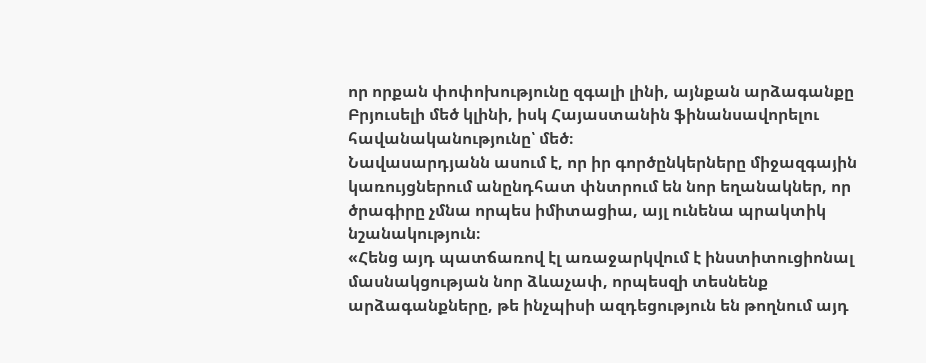որ որքան փոփոխությունը զգալի լինի, այնքան արձագանքը Բրյուսելի մեծ կլինի, իսկ Հայաստանին ֆինանսավորելու հավանականությունը՝ մեծ։
Նավասարդյանն ասում է, որ իր գործընկերները միջազգային կառույցներում անընդհատ փնտրում են նոր եղանակներ, որ ծրագիրը չմնա որպես իմիտացիա, այլ ունենա պրակտիկ նշանակություն։
«Հենց այդ պատճառով էլ առաջարկվում է ինստիտուցիոնալ մասնակցության նոր ձևաչափ, որպեսզի տեսնենք արձագանքները, թե ինչպիսի ազդեցություն են թողնում այդ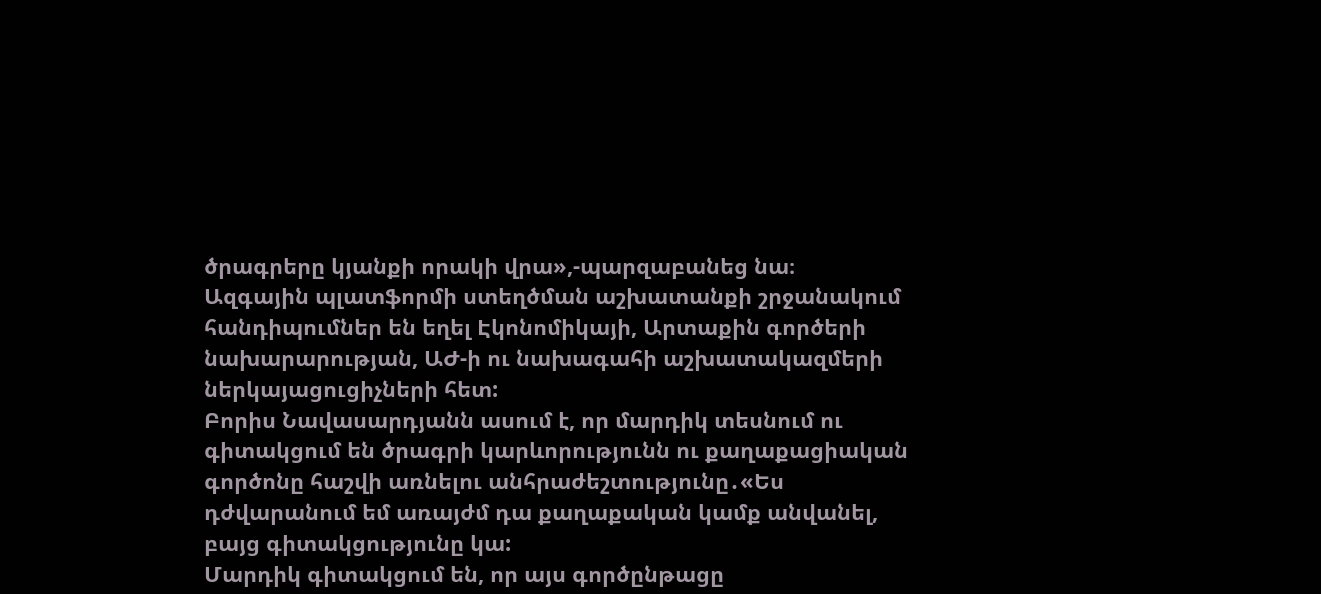ծրագրերը կյանքի որակի վրա»,-պարզաբանեց նա։
Ազգային պլատֆորմի ստեղծման աշխատանքի շրջանակում հանդիպումներ են եղել Էկոնոմիկայի, Արտաքին գործերի նախարարության, ԱԺ-ի ու նախագահի աշխատակազմերի ներկայացուցիչների հետ:
Բորիս Նավասարդյանն ասում է, որ մարդիկ տեսնում ու գիտակցում են ծրագրի կարևորությունն ու քաղաքացիական գործոնը հաշվի առնելու անհրաժեշտությունը․«Ես դժվարանում եմ առայժմ դա քաղաքական կամք անվանել, բայց գիտակցությունը կա:
Մարդիկ գիտակցում են, որ այս գործընթացը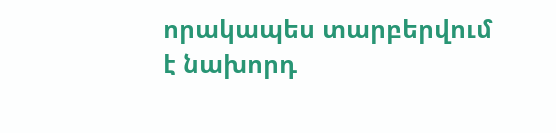որակապես տարբերվում է նախորդ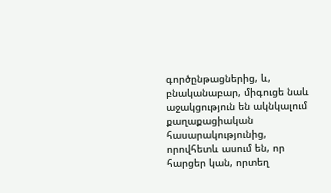գործընթացներից, և, բնականաբար, միգուցե նաև աջակցություն են ակնկալում քաղաքացիական հասարակությունից, որովհետև ասում են, որ հարցեր կան, որտեղ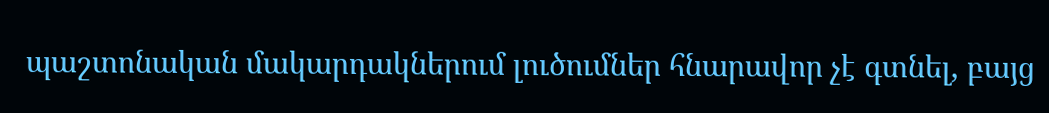պաշտոնական մակարդակներում լուծումներ հնարավոր չէ գտնել, բայց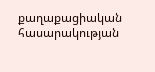քաղաքացիական հասարակության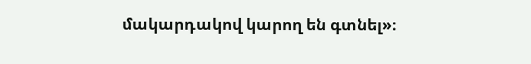մակարդակով կարող են գտնել»։